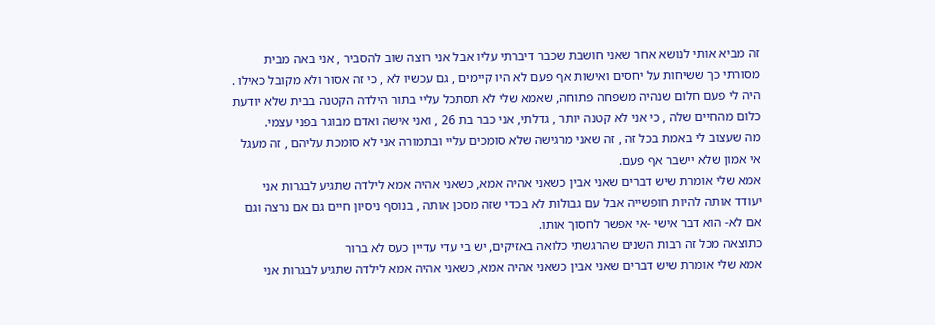זה מביא אותי לנושא אחר שאני חושבת שכבר דיברתי עליו אבל אני רוצה שוב להסביר , אני באה מבית מסורתי כך ששיחות על יחסים ואישות אף פעם לא היו קיימים , גם עכשיו לא , כי זה אסור ולא מקובל כאילו .
היה לי פעם חלום שנהיה משפחה פתוחה, שאמא שלי לא תסתכל עליי בתור הילדה הקטנה בבית שלא יודעת כלום מהחיים שלה , כי אני לא קטנה יותר , גדלתי, אני כבר בת 26 , ואני אישה ואדם מבוגר בפני עצמי.
מה שעצוב לי באמת בכל זה , זה שאני מרגישה שלא סומכים עליי ובתמורה אני לא סומכת עליהם , זה מעגל אי אמון שלא יישבר אף פעם.
אמא שלי אומרת שיש דברים שאני אבין כשאני אהיה אמא, כשאני אהיה אמא לילדה שתגיע לבגרות אני יעודד אותה להיות חופשייה אבל עם גבולות לא בכדי שזה מסכן אותה , בנוסף ניסיון חיים גם אם נרצה וגם אם לא- הוא דבר אישי -אי אפשר לחסוך אותו.
כתוצאה מכל זה רבות השנים שהרגשתי כלואה באזיקים, יש בי עדי עדיין כעס לא ברור
אמא שלי אומרת שיש דברים שאני אבין כשאני אהיה אמא, כשאני אהיה אמא לילדה שתגיע לבגרות אני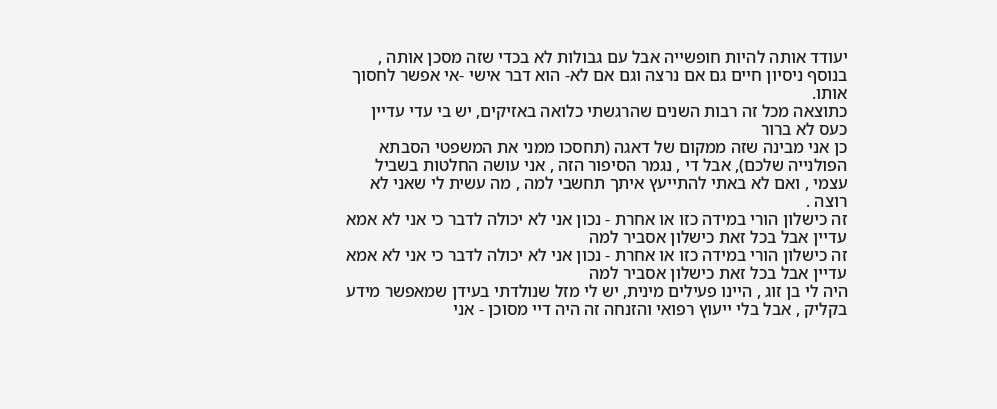יעודד אותה להיות חופשייה אבל עם גבולות לא בכדי שזה מסכן אותה , בנוסף ניסיון חיים גם אם נרצה וגם אם לא- הוא דבר אישי -אי אפשר לחסוך אותו.
כתוצאה מכל זה רבות השנים שהרגשתי כלואה באזיקים, יש בי עדי עדיין כעס לא ברור
כן אני מבינה שזה ממקום של דאגה (תחסכו ממני את המשפטי הסבתא הפולנייה שלכם), אבל די , נגמר הסיפור הזה , אני עושה החלטות בשביל עצמי , ואם לא באתי להתייעץ איתך תחשבי למה , מה עשית לי שאני לא רוצה .
זה כישלון הורי במידה כזו או אחרת - נכון אני לא יכולה לדבר כי אני לא אמא עדיין אבל בכל זאת כישלון אסביר למה
זה כישלון הורי במידה כזו או אחרת - נכון אני לא יכולה לדבר כי אני לא אמא עדיין אבל בכל זאת כישלון אסביר למה
היה לי בן זוג , היינו פעילים מינית, יש לי מזל שנולדתי בעידן שמאפשר מידע בקליק , אבל בלי ייעוץ רפואי והזנחה זה היה דיי מסוכן - אני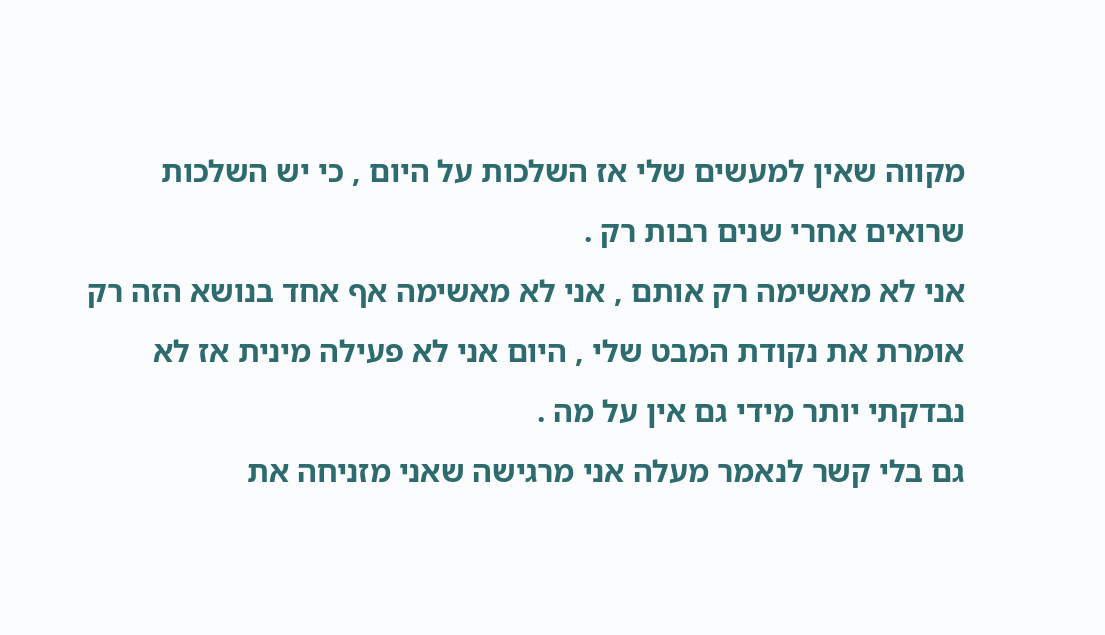מקווה שאין למעשים שלי אז השלכות על היום , כי יש השלכות שרואים אחרי שנים רבות רק .
אני לא מאשימה רק אותם , אני לא מאשימה אף אחד בנושא הזה רק אומרת את נקודת המבט שלי , היום אני לא פעילה מינית אז לא נבדקתי יותר מידי גם אין על מה .
גם בלי קשר לנאמר מעלה אני מרגישה שאני מזניחה את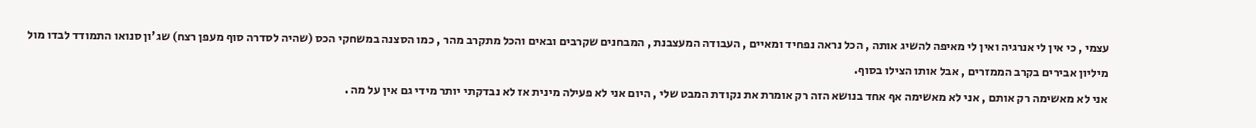עצמי , כי אין לי אנרגיה ואין לי מאיפה להשיג אותה , הכל נראה נפחיד ומאיים , העבודה המעצבנת , המבחנים שקרבים ובאים והכל מתקרב מהר , כמו הסצנה במשחקי הכס (שהיה לסדרה סוף מעפן רצח) שג'ון סנואו התמודד לבדו מול מיליון אבירים בקרב הממזרים , אבל אותו הצילו בסוף.
אני לא מאשימה רק אותם , אני לא מאשימה אף אחד בנושא הזה רק אומרת את נקודת המבט שלי , היום אני לא פעילה מינית אז לא נבדקתי יותר מידי גם אין על מה .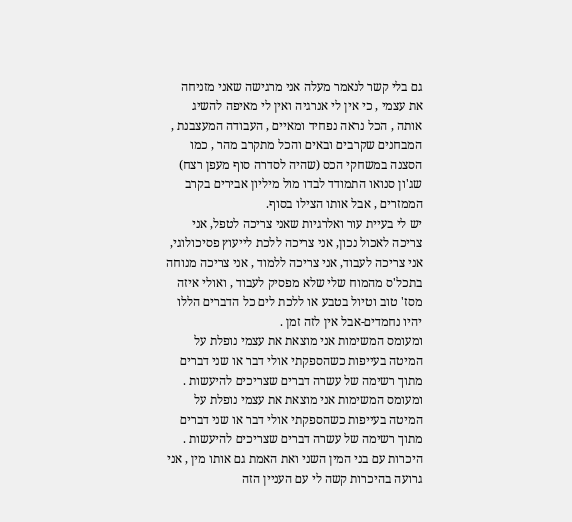גם בלי קשר לנאמר מעלה אני מרגישה שאני מזניחה את עצמי , כי אין לי אנרגיה ואין לי מאיפה להשיג אותה , הכל נראה נפחיד ומאיים , העבודה המעצבנת , המבחנים שקרבים ובאים והכל מתקרב מהר , כמו הסצנה במשחקי הכס (שהיה לסדרה סוף מעפן רצח) שג'ון סנואו התמודד לבדו מול מיליון אבירים בקרב הממזרים , אבל אותו הצילו בסוף.
יש לי בעיית עור ואלרגיות שאני צריכה לטפל, אני צריכה לאכול נכון, אני צריכה ללכת לייעוץ פסיכולוגי, אני צריכה לעבוד, אני צריכה ללמוד , אני צריכה מנוחה בתכל'ס מהמוח שלי שלא מפסיק לעבוד , ואולי איזה מסז' טוב וטיול בטבע או ללכת לים כל הדברים הללו יהיו נחמדים-אבל אין לזה זמן .
ומעומס המשימות אני מוצאת את עצמי נופלת על המיטה בעייפות כשהספקתי אולי דבר או שני דברים מתוך רשימה של עשרה דברים שצריכים להיעשות .
ומעומס המשימות אני מוצאת את עצמי נופלת על המיטה בעייפות כשהספקתי אולי דבר או שני דברים מתוך רשימה של עשרה דברים שצריכים להיעשות .
היכרות עם בני המין השני ואת האמת גם אותו מין , אני גרועה בהיכרות קשה לי עם העניין הזה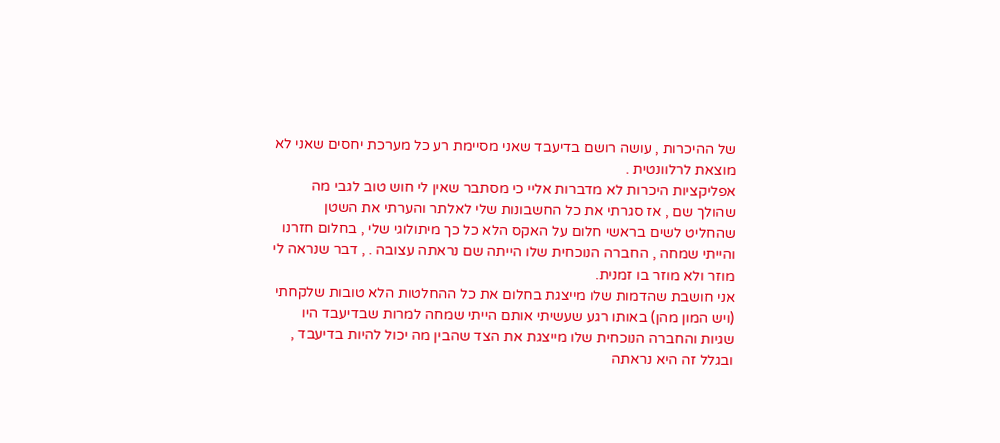של ההיכרות , עושה רושם בדיעבד שאני מסיימת רע כל מערכת יחסים שאני לא מוצאת לרלוונטית .
אפליקציות היכרות לא מדברות אליי כי מסתבר שאין לי חוש טוב לגבי מה שהולך שם , אז סגרתי את כל החשבונות שלי לאלתר והערתי את השטן שהחליט לשים בראשי חלום על האקס הלא כל כך מיתולוגי שלי , בחלום חזרנו והייתי שמחה , החברה הנוכחית שלו הייתה שם נראתה עצובה . , דבר שנראה לי מוזר ולא מוזר בו זמנית.
אני חושבת שהדמות שלו מייצגת בחלום את כל ההחלטות הלא טובות שלקחתי (ויש המון מהן) באותו רגע שעשיתי אותם הייתי שמחה למרות שבדיעבד היו שגיות והחברה הנוכחית שלו מייצגת את הצד שהבין מה יכול להיות בדיעבד , ובגלל זה היא נראתה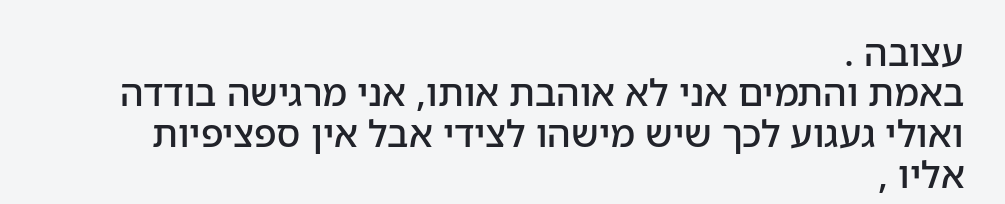עצובה .
באמת והתמים אני לא אוהבת אותו, אני מרגישה בודדה ואולי געגוע לכך שיש מישהו לצידי אבל אין ספציפיות אליו ,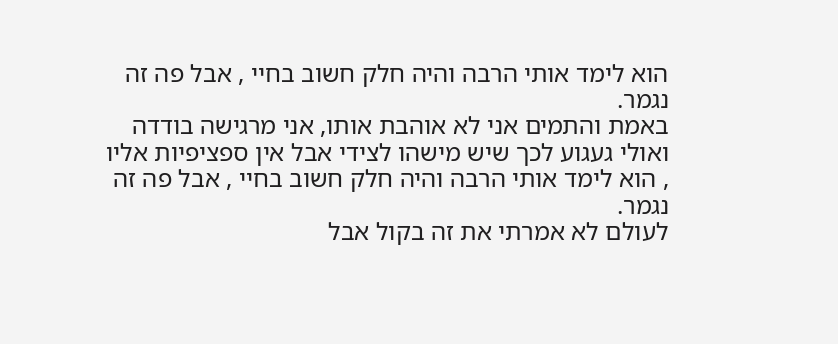הוא לימד אותי הרבה והיה חלק חשוב בחיי , אבל פה זה נגמר.
באמת והתמים אני לא אוהבת אותו, אני מרגישה בודדה ואולי געגוע לכך שיש מישהו לצידי אבל אין ספציפיות אליו , הוא לימד אותי הרבה והיה חלק חשוב בחיי , אבל פה זה נגמר.
לעולם לא אמרתי את זה בקול אבל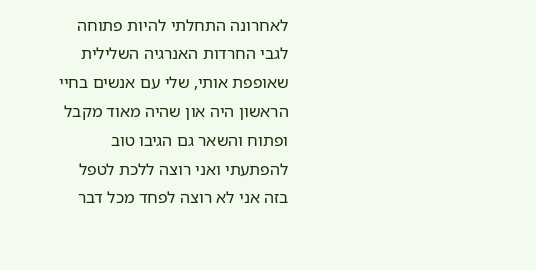לאחרונה התחלתי להיות פתוחה לגבי החרדות האנרגיה השלילית שאופפת אותי, שלי עם אנשים בחיי הראשון היה און שהיה מאוד מקבל ופתוח והשאר גם הגיבו טוב להפתעתי ואני רוצה ללכת לטפל בזה אני לא רוצה לפחד מכל דבר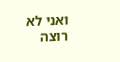ואני לא רוצה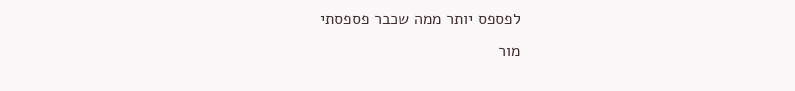לפספס יותר ממה שכבר פספסתי
מור